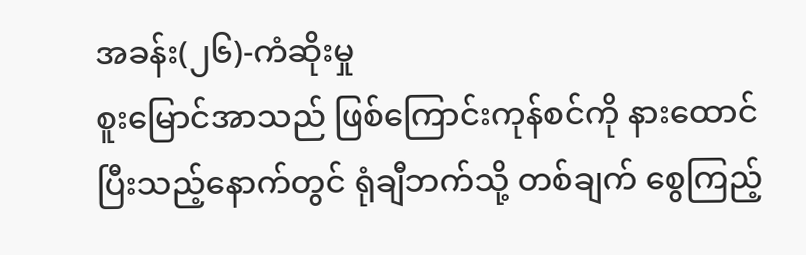အခန်း(၂၆)-ကံဆိုးမှု
စူးမြောင်အာသည် ဖြစ်ကြောင်းကုန်စင်ကို နားထောင်ပြီးသည့်နောက်တွင် ရုံချီဘက်သို့ တစ်ချက် စွေကြည့်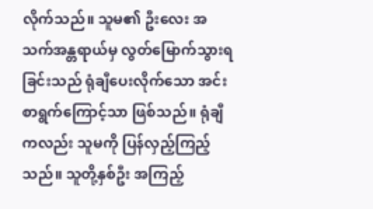လိုက်သည်။ သူမ၏ ဦးလေး အသက်အန္တရာယ်မှ လွတ်မြောက်သွားရခြင်းသည် ရုံချီပေးလိုက်သော အင်းစာရွက်ကြောင့်သာ ဖြစ်သည်။ ရုံချီကလည်း သူမကို ပြန်လှည့်ကြည့်သည်။ သူတို့နှစ်ဦး အကြည့်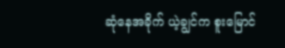ဆုံနေအခိုက် ယဲ့ချွင်က စူးမြောင်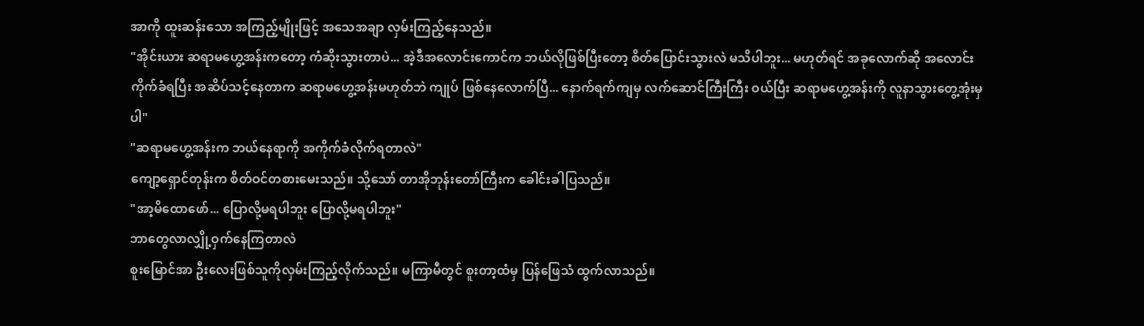အာကို ထူးဆန်းသော အကြည့်မျိုးဖြင့် အသေအချာ လှမ်းကြည့်နေသည်။
"အိုင်းယား ဆရာမဟွေ့အန်းကတော့ ကံဆိုးသွားတာပဲ... အဲ့ဒီအလောင်းကောင်က ဘယ်လိုဖြစ်ပြီးတော့ စိတ်ပြောင်းသွားလဲ မသိပါဘူး... မဟုတ်ရင် အခုလောက်ဆို အလောင်းကိုက်ခံရပြီး အဆိပ်သင့်နေတာက ဆရာမဟွေ့အန်းမဟုတ်ဘဲ ကျုပ် ဖြစ်နေလောက်ပြီ... နောက်ရက်ကျမှ လက်ဆောင်ကြီးကြီး ဝယ်ပြီး ဆရာမဟွေ့အန်းကို လူနာသွားတွေ့အုံးမှပါ"
"ဆရာမဟွေ့အန်းက ဘယ်နေရာကို အကိုက်ခံလိုက်ရတာလဲ"
ကျော့ရှောင်တုန်းက စိတ်ဝင်တစားမေးသည်။ သို့သော် တာအိုဘုန်းတော်ကြီးက ခေါင်းခါပြသည်။
"အာ့မိထောဖော်... ပြောလို့မရပါဘူး ပြောလို့မရပါဘူး"
ဘာတွေလာလျှို့ဝှက်နေကြတာလဲ
စူးမြောင်အာ ဦးလေးဖြစ်သူကိုလှမ်းကြည့်လိုက်သည်။ မကြာမီတွင် စူးတာ့ထံမှ ပြန်ဖြေသံ ထွက်လာသည်။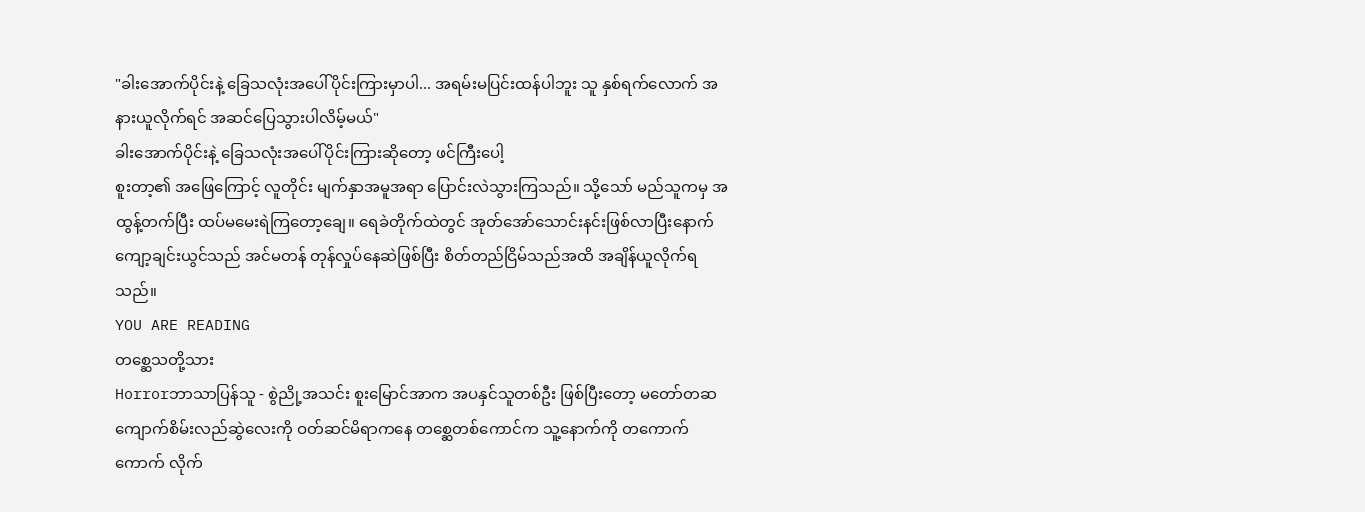"ခါးအောက်ပိုင်းနဲ့ ခြေသလုံးအပေါ်ပိုင်းကြားမှာပါ... အရမ်းမပြင်းထန်ပါဘူး သူ နှစ်ရက်လောက် အနားယူလိုက်ရင် အဆင်ပြေသွားပါလိမ့်မယ်"
ခါးအောက်ပိုင်းနဲ့ ခြေသလုံးအပေါ်ပိုင်းကြားဆိုတော့ ဖင်ကြီးပေါ့
စူးတာ့၏ အဖြေကြောင့် လူတိုင်း မျက်နှာအမူအရာ ပြောင်းလဲသွားကြသည်။ သို့သော် မည်သူကမှ အထွန့်တက်ပြီး ထပ်မမေးရဲကြတော့ချေ။ ရေခဲတိုက်ထဲတွင် အုတ်အော်သောင်းနင်းဖြစ်လာပြီးနောက် ကျော့ချင်းယွင်သည် အင်မတန် တုန်လှုပ်နေဆဲဖြစ်ပြီး စိတ်တည်ငြိမ်သည်အထိ အချိန်ယူလိုက်ရသည်။
YOU ARE READING
တစ္ဆေသတို့သား
Horrorဘာသာပြန်သူ - စွဲညို့အသင်း စူးမြောင်အာက အပနှင်သူတစ်ဦး ဖြစ်ပြီးတော့ မတော်တဆ ကျောက်စိမ်းလည်ဆွဲလေးကို ဝတ်ဆင်မိရာကနေ တစ္ဆေတစ်ကောင်က သူ့နောက်ကို တကောက်ကောက် လိုက်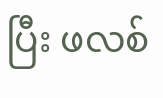ပြီး ဖလစ်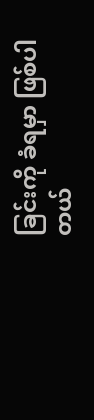ခြင်းကို ခံရမှာ ဖြစ်ပါတယ်